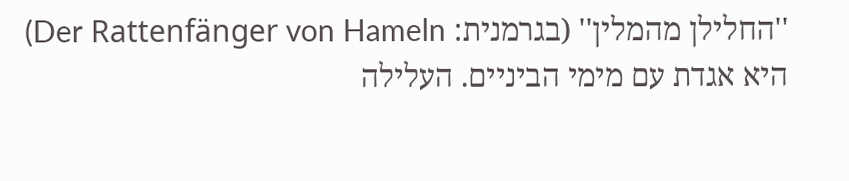''החלילן מהמלין'' (בגרמנית: Der Rattenfänger von Hameln) היא אגדת עם מימי הביניים. העלילה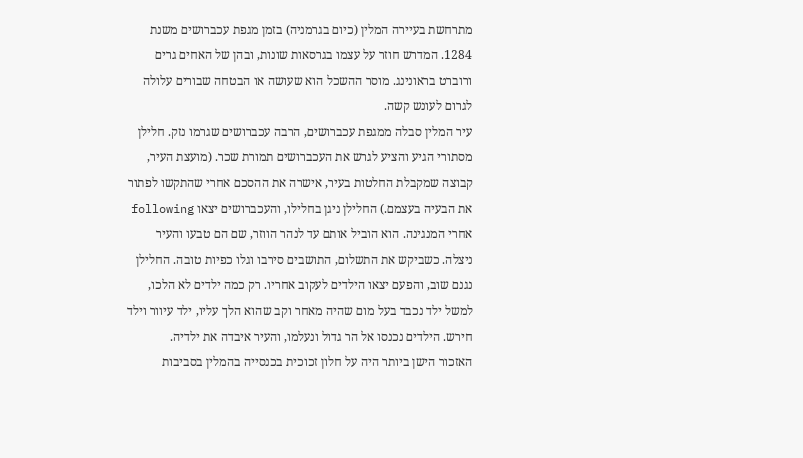מתרחשת בעיירה המלין (כיום בגרמניה) בזמן מגפת עכברושים משנת 1284. המדרש חוזר על עצמו בגרסאות שונות, ובהן של האחים גרים ורוברט בראונינג. מוסר ההשכל הוא שעושה או הבטחה שבורים עלולה לגרום לעונש קשה.
עיר המלין סבלה ממגפת עכברושים, הרבה עכברושים שגרמו נזק. חלילן מסתורי הגיע והציע לגרש את העכברושים תמורת שכר. (מועצת העיר, קבוצה שמקבלת החלטות בעיר, אישרה את ההסכם אחרי שהתקשו לפתור את הבעיה בעצמם.) החלילן ניגן בחלילו, והעכברושים יצאו following אחרי המנגינה. הוא הוביל אותם עד לנהר הווזר, שם הם טבעו והעיר ניצלה. כשביקש את התשלום, התושבים סירבו וגלו כפיות טובה. החלילן נגנם שוב, והפעם יצאו הילדים לעקוב אחריו. רק כמה ילדים לא הלכו, למשל ילד נכבד בעל מום שהיה מאחר וקב שהוא הלך עליו, ילד עיוור וילד חירש. הילדים נכנסו אל הר גדול ונעלמו, והעיר איבדה את ילדיה.
האזכור הישן ביותר היה על חלון זכוכית בכנסייה בהמלין בסביבות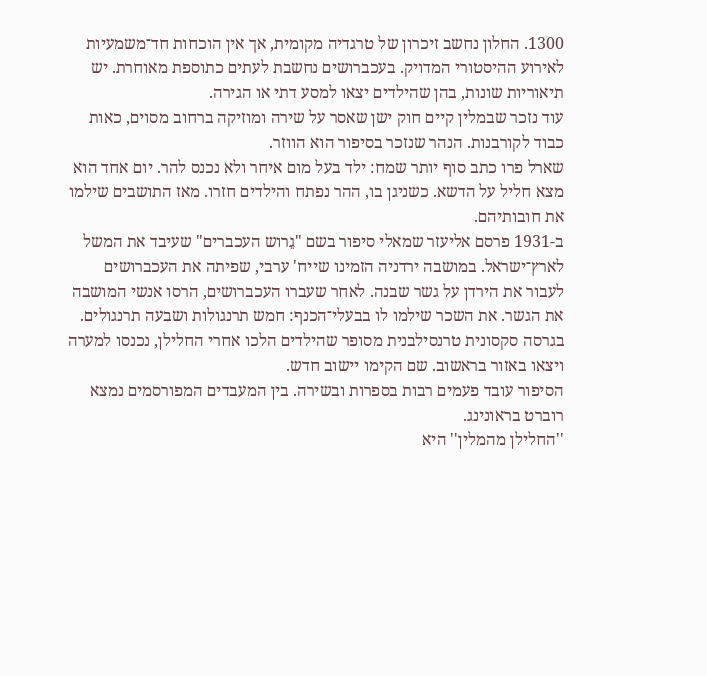1300. החלון נחשב זיכרון של טרגדיה מקומית, אך אין הוכחות חד־משמעיות לאירוע ההיסטורי המדויק. בעכברושים נחשבת לעתים כתוספת מאוחרת. יש תיאוריות שונות, בהן שהילדים יצאו למסע דתי או הגירה.
עוד נזכר שבמלין קיים חוק ישן שאסר על שירה ומוזיקה ברחוב מסוים, כאות כבוד לקורבנות. הנהר שנזכר בסיפור הוא הווזר.
שארל פרו כתב סוף יותר שמח: ילד בעל מום איחר ולא נכנס להר. יום אחד הוא מצא חליל על הדשא. כשניגן בו, ההר נפתח והילדים חזרו. מאז התושבים שילמו את חובותיהם.
ב-1931 פרסם אליעזר שמאלי סיפור בשם "גֵרוש העכברים" שעיבד את המשל לארץ־ישראל. במושבה ירדניה הזמינו שייח' ערבי, שפיתה את העכברושים לעבור את הירדן על גשר שבנה. לאחר שעברו העכברושים, הרסו אנשי המושבה את הגשר. את השכר שילמו לו בבעלי־הכנף: חמש תרנגולות ושבעה תרנגולים.
בגרסה סקסונית טרנסילבנית מסופר שהילדים הלכו אחרי החלילן, נכנסו למערה ויצאו באזור בראשוב. שם הקימו יישוב חדש.
הסיפור עובד פעמים רבות בספרות ובשירה. בין המעבדים המפורסמים נמצא רוברט בראונינג.
''החלילן מהמלין'' היא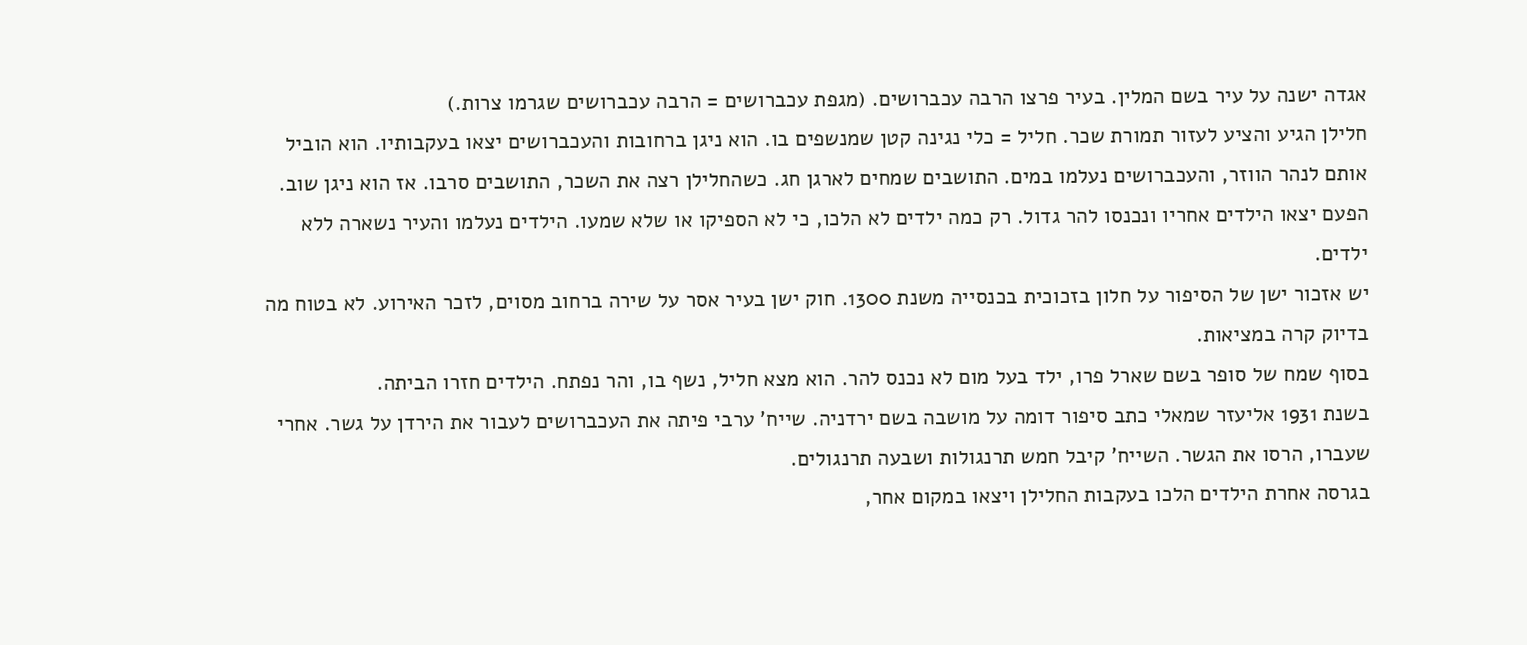אגדה ישנה על עיר בשם המלין. בעיר פרצו הרבה עכברושים. (מגפת עכברושים = הרבה עכברושים שגרמו צרות.)
חלילן הגיע והציע לעזור תמורת שכר. חליל = כלי נגינה קטן שמנשפים בו. הוא ניגן ברחובות והעכברושים יצאו בעקבותיו. הוא הוביל אותם לנהר הווזר, והעכברושים נעלמו במים. התושבים שמחים לארגן חג. כשהחלילן רצה את השכר, התושבים סרבו. אז הוא ניגן שוב. הפעם יצאו הילדים אחריו ונכנסו להר גדול. רק כמה ילדים לא הלכו, כי לא הספיקו או שלא שמעו. הילדים נעלמו והעיר נשארה ללא ילדים.
יש אזכור ישן של הסיפור על חלון בזכוכית בכנסייה משנת 1300. חוק ישן בעיר אסר על שירה ברחוב מסוים, לזכר האירוע. לא בטוח מה בדיוק קרה במציאות.
בסוף שמח של סופר בשם שארל פרו, ילד בעל מום לא נכנס להר. הוא מצא חליל, נשף בו, והר נפתח. הילדים חזרו הביתה.
בשנת 1931 אליעזר שמאלי כתב סיפור דומה על מושבה בשם ירדניה. שייח' ערבי פיתה את העכברושים לעבור את הירדן על גשר. אחרי שעברו, הרסו את הגשר. השייח' קיבל חמש תרנגולות ושבעה תרנגולים.
בגרסה אחרת הילדים הלכו בעקבות החלילן ויצאו במקום אחר,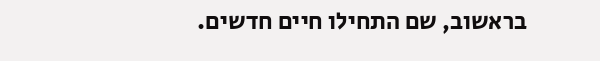בראשוב, שם התחילו חיים חדשים.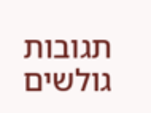תגובות גולשים